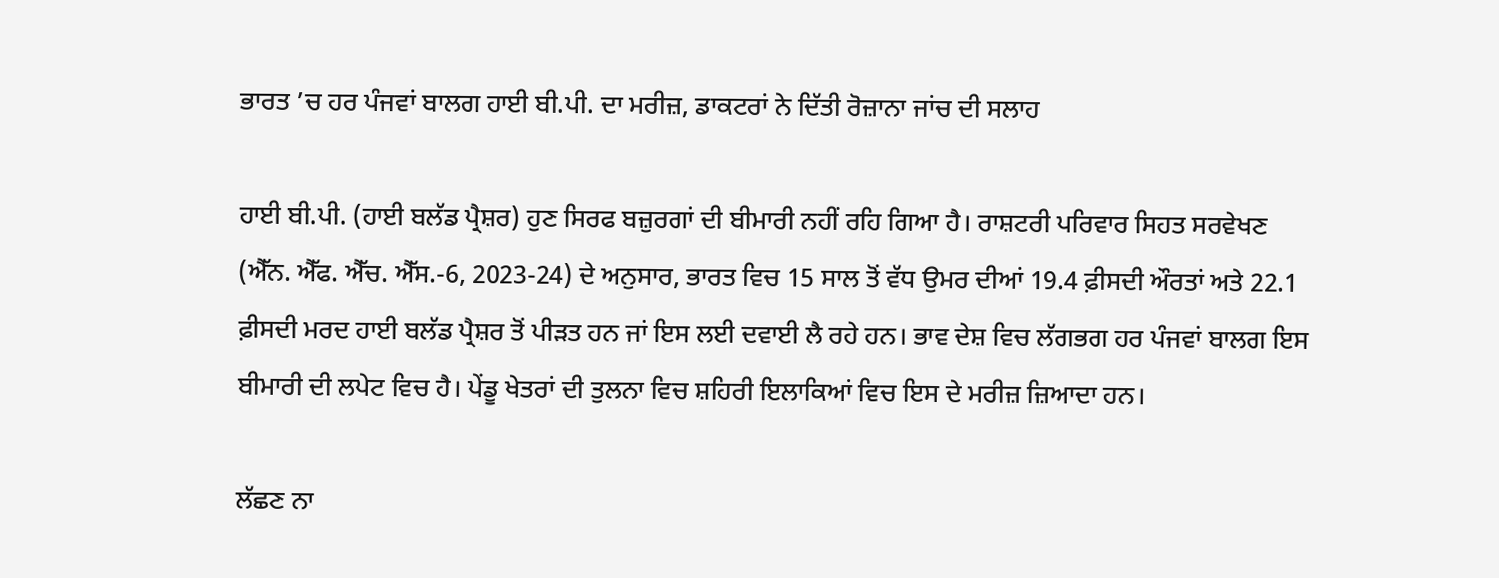ਭਾਰਤ ’ਚ ਹਰ ਪੰਜਵਾਂ ਬਾਲਗ ਹਾਈ ਬੀ.ਪੀ. ਦਾ ਮਰੀਜ਼, ਡਾਕਟਰਾਂ ਨੇ ਦਿੱਤੀ ਰੋਜ਼ਾਨਾ ਜਾਂਚ ਦੀ ਸਲਾਹ

ਹਾਈ ਬੀ.ਪੀ. (ਹਾਈ ਬਲੱਡ ਪ੍ਰੈਸ਼ਰ) ਹੁਣ ਸਿਰਫ ਬਜ਼ੁਰਗਾਂ ਦੀ ਬੀਮਾਰੀ ਨਹੀਂ ਰਹਿ ਗਿਆ ਹੈ। ਰਾਸ਼ਟਰੀ ਪਰਿਵਾਰ ਸਿਹਤ ਸਰਵੇਖਣ (ਐੱਨ. ਐੱਫ. ਐੱਚ. ਐੱਸ.-6, 2023-24) ਦੇ ਅਨੁਸਾਰ, ਭਾਰਤ ਵਿਚ 15 ਸਾਲ ਤੋਂ ਵੱਧ ਉਮਰ ਦੀਆਂ 19.4 ਫ਼ੀਸਦੀ ਔਰਤਾਂ ਅਤੇ 22.1 ਫ਼ੀਸਦੀ ਮਰਦ ਹਾਈ ਬਲੱਡ ਪ੍ਰੈਸ਼ਰ ਤੋਂ ਪੀੜਤ ਹਨ ਜਾਂ ਇਸ ਲਈ ਦਵਾਈ ਲੈ ਰਹੇ ਹਨ। ਭਾਵ ਦੇਸ਼ ਵਿਚ ਲੱਗਭਗ ਹਰ ਪੰਜਵਾਂ ਬਾਲਗ ਇਸ ਬੀਮਾਰੀ ਦੀ ਲਪੇਟ ਵਿਚ ਹੈ। ਪੇਂਡੂ ਖੇਤਰਾਂ ਦੀ ਤੁਲਨਾ ਵਿਚ ਸ਼ਹਿਰੀ ਇਲਾਕਿਆਂ ਵਿਚ ਇਸ ਦੇ ਮਰੀਜ਼ ਜ਼ਿਆਦਾ ਹਨ।

ਲੱਛਣ ਨਾ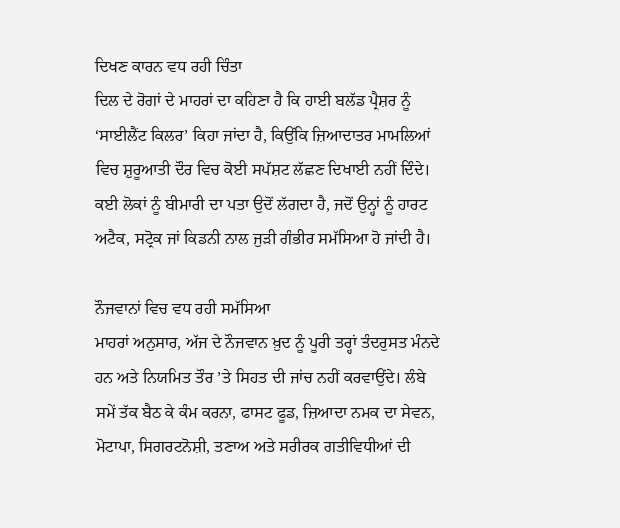ਦਿਖਣ ਕਾਰਨ ਵਧ ਰਹੀ ਚਿੰਤਾ
ਦਿਲ ਦੇ ਰੋਗਾਂ ਦੇ ਮਾਹਰਾਂ ਦਾ ਕਹਿਣਾ ਹੈ ਕਿ ਹਾਈ ਬਲੱਡ ਪ੍ਰੈਸ਼ਰ ਨੂੰ ‘ਸਾਈਲੈਂਟ ਕਿਲਰ’ ਕਿਹਾ ਜਾਂਦਾ ਹੈ, ਕਿਉਂਕਿ ਜ਼ਿਆਦਾਤਰ ਮਾਮਲਿਆਂ ਵਿਚ ਸ਼ੁਰੂਆਤੀ ਦੌਰ ਵਿਚ ਕੋਈ ਸਪੱਸ਼ਟ ਲੱਛਣ ਦਿਖਾਈ ਨਹੀਂ ਦਿੰਦੇ। ਕਈ ਲੋਕਾਂ ਨੂੰ ਬੀਮਾਰੀ ਦਾ ਪਤਾ ਉਦੋਂ ਲੱਗਦਾ ਹੈ, ਜਦੋਂ ਉਨ੍ਹਾਂ ਨੂੰ ਹਾਰਟ ਅਟੈਕ, ਸਟ੍ਰੋਕ ਜਾਂ ਕਿਡਨੀ ਨਾਲ ਜੁੜੀ ਗੰਭੀਰ ਸਮੱਸਿਆ ਹੋ ਜਾਂਦੀ ਹੈ।

ਨੌਜਵਾਨਾਂ ਵਿਚ ਵਧ ਰਹੀ ਸਮੱਸਿਆ
ਮਾਹਰਾਂ ਅਨੁਸਾਰ, ਅੱਜ ਦੇ ਨੌਜਵਾਨ ਖ਼ੁਦ ਨੂੰ ਪੂਰੀ ਤਰ੍ਹਾਂ ਤੰਦਰੁਸਤ ਮੰਨਦੇ ਹਨ ਅਤੇ ਨਿਯਮਿਤ ਤੌਰ ’ਤੇ ਸਿਹਤ ਦੀ ਜਾਂਚ ਨਹੀਂ ਕਰਵਾਉਂਦੇ। ਲੰਬੇ ਸਮੇਂ ਤੱਕ ਬੈਠ ਕੇ ਕੰਮ ਕਰਨਾ, ਫਾਸਟ ਫੂਡ, ਜ਼ਿਆਦਾ ਨਮਕ ਦਾ ਸੇਵਨ, ਮੋਟਾਪਾ, ਸਿਗਰਟਨੋਸ਼ੀ, ਤਣਾਅ ਅਤੇ ਸਰੀਰਕ ਗਤੀਵਿਧੀਆਂ ਦੀ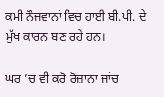ਕਮੀ ਨੌਜਵਾਨਾਂ ਵਿਚ ਹਾਈ ਬੀ.ਪੀ. ਦੇ ਮੁੱਖ ਕਾਰਨ ਬਣ ਰਹੇ ਹਨ।

ਘਰ ’ਚ ਵੀ ਕਰੋ ਰੋਜ਼ਾਨਾ ਜਾਂਚ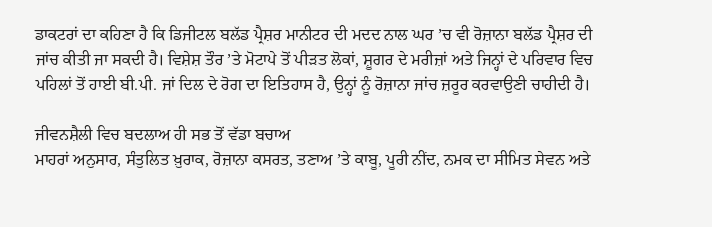ਡਾਕਟਰਾਂ ਦਾ ਕਹਿਣਾ ਹੈ ਕਿ ਡਿਜੀਟਲ ਬਲੱਡ ਪ੍ਰੈਸ਼ਰ ਮਾਨੀਟਰ ਦੀ ਮਦਦ ਨਾਲ ਘਰ ’ਚ ਵੀ ਰੋਜ਼ਾਨਾ ਬਲੱਡ ਪ੍ਰੈਸ਼ਰ ਦੀ ਜਾਂਚ ਕੀਤੀ ਜਾ ਸਕਦੀ ਹੈ। ਵਿਸ਼ੇਸ਼ ਤੌਰ ’ਤੇ ਮੋਟਾਪੇ ਤੋਂ ਪੀੜਤ ਲੋਕਾਂ, ਸ਼ੂਗਰ ਦੇ ਮਰੀਜ਼ਾਂ ਅਤੇ ਜਿਨ੍ਹਾਂ ਦੇ ਪਰਿਵਾਰ ਵਿਚ ਪਹਿਲਾਂ ਤੋਂ ਹਾਈ ਬੀ.ਪੀ. ਜਾਂ ਦਿਲ ਦੇ ਰੋਗ ਦਾ ਇਤਿਹਾਸ ਹੈ, ਉਨ੍ਹਾਂ ਨੂੰ ਰੋਜ਼ਾਨਾ ਜਾਂਚ ਜ਼ਰੂਰ ਕਰਵਾਉਣੀ ਚਾਹੀਦੀ ਹੈ।

ਜੀਵਨਸ਼ੈਲੀ ਵਿਚ ਬਦਲਾਅ ਹੀ ਸਭ ਤੋਂ ਵੱਡਾ ਬਚਾਅ
ਮਾਹਰਾਂ ਅਨੁਸਾਰ, ਸੰਤੁਲਿਤ ਖ਼ੁਰਾਕ, ਰੋਜ਼ਾਨਾ ਕਸਰਤ, ਤਣਾਅ ’ਤੇ ਕਾਬੂ, ਪੂਰੀ ਨੀਂਦ, ਨਮਕ ਦਾ ਸੀਮਿਤ ਸੇਵਨ ਅਤੇ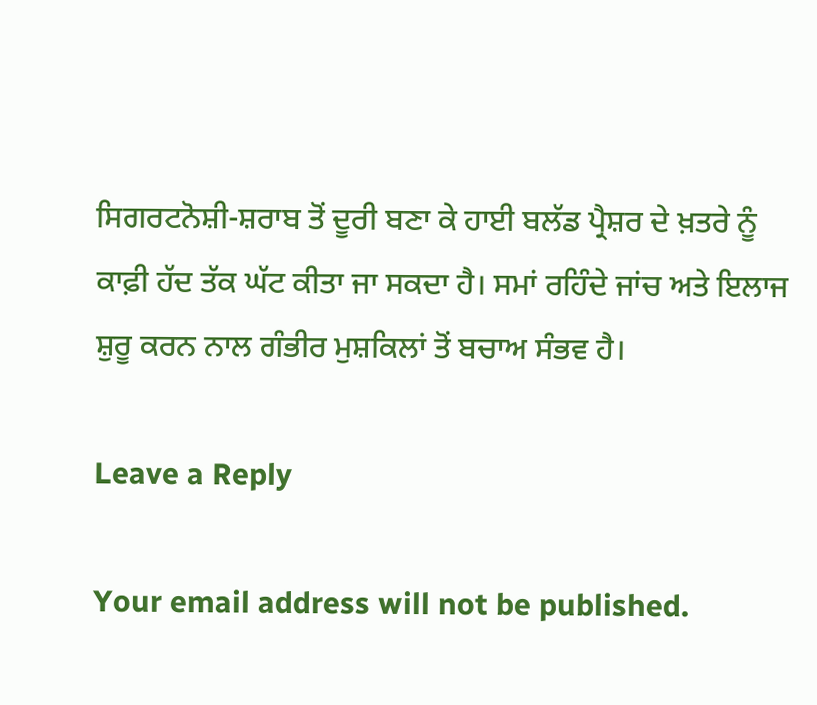ਸਿਗਰਟਨੋਸ਼ੀ-ਸ਼ਰਾਬ ਤੋਂ ਦੂਰੀ ਬਣਾ ਕੇ ਹਾਈ ਬਲੱਡ ਪ੍ਰੈਸ਼ਰ ਦੇ ਖ਼ਤਰੇ ਨੂੰ ਕਾਫ਼ੀ ਹੱਦ ਤੱਕ ਘੱਟ ਕੀਤਾ ਜਾ ਸਕਦਾ ਹੈ। ਸਮਾਂ ਰਹਿੰਦੇ ਜਾਂਚ ਅਤੇ ਇਲਾਜ ਸ਼ੁਰੂ ਕਰਨ ਨਾਲ ਗੰਭੀਰ ਮੁਸ਼ਕਿਲਾਂ ਤੋਂ ਬਚਾਅ ਸੰਭਵ ਹੈ।

Leave a Reply

Your email address will not be published.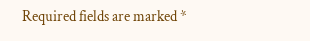Required fields are marked *